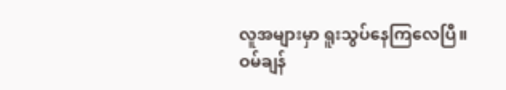လူအများမှာ ရူးသွပ်နေကြလေပြီ။
ဝမ်ချန်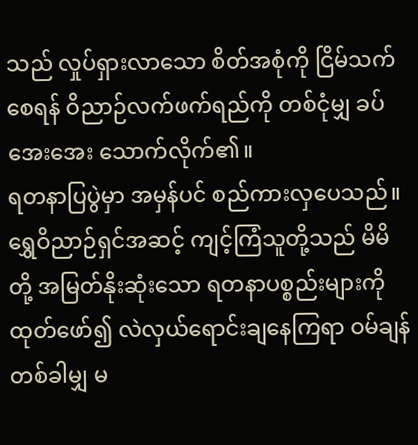သည် လှုပ်ရှားလာသော စိတ်အစုံကို ငြိမ်သက်စေရန် ဝိညာဉ်လက်ဖက်ရည်ကို တစ်ငုံမျှ ခပ်အေးအေး သောက်လိုက်၏။
ရတနာပြပွဲမှာ အမှန်ပင် စည်ကားလှပေသည်။ ရွှေဝိညာဉ်ရှင်အဆင့် ကျင့်ကြံသူတို့သည် မိမိတို့ အမြတ်နိုးဆုံးသော ရတနာပစ္စည်းများကို ထုတ်ဖော်၍ လဲလှယ်ရောင်းချနေကြရာ ဝမ်ချန် တစ်ခါမျှ မ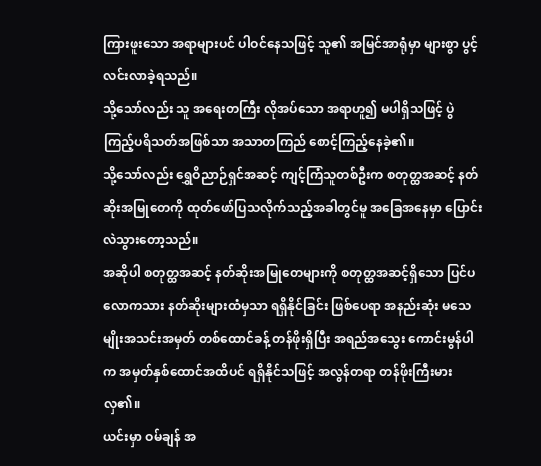ကြားဖူးသော အရာများပင် ပါဝင်နေသဖြင့် သူ၏ အမြင်အာရုံမှာ များစွာ ပွင့်လင်းလာခဲ့ရသည်။
သို့သော်လည်း သူ အရေးတကြီး လိုအပ်သော အရာဟူ၍ မပါရှိသဖြင့် ပွဲကြည့်ပရိသတ်အဖြစ်သာ အသာတကြည် စောင့်ကြည့်နေခဲ့၏။
သို့သော်လည်း ရွှေဝိညာဉ်ရှင်အဆင့် ကျင့်ကြံသူတစ်ဦးက စတုတ္ထအဆင့် နတ်ဆိုးအမြုတေကို ထုတ်ဖော်ပြသလိုက်သည့်အခါတွင်မူ အခြေအနေမှာ ပြောင်းလဲသွားတော့သည်။
အဆိုပါ စတုတ္ထအဆင့် နတ်ဆိုးအမြုတေများကို စတုတ္ထအဆင့်ရှိသော ပြင်ပလောကသား နတ်ဆိုးများထံမှသာ ရရှိနိုင်ခြင်း ဖြစ်ပေရာ အနည်းဆုံး မသေမျိုးအသင်းအမှတ် တစ်ထောင်ခန့် တန်ဖိုးရှိပြီး အရည်အသွေး ကောင်းမွန်ပါက အမှတ်နှစ်ထောင်အထိပင် ရရှိနိုင်သဖြင့် အလွန်တရာ တန်ဖိုးကြီးမားလှ၏။
ယင်းမှာ ဝမ်ချန် အ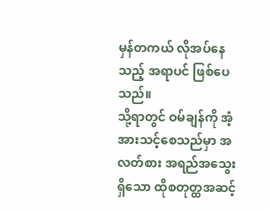မှန်တကယ် လိုအပ်နေသည့် အရာပင် ဖြစ်ပေသည်။
သို့ရာတွင် ဝမ်ချန်ကို အံ့အားသင့်စေသည်မှာ အလတ်စား အရည်အသွေးရှိသော ထိုစတုတ္ထအဆင့်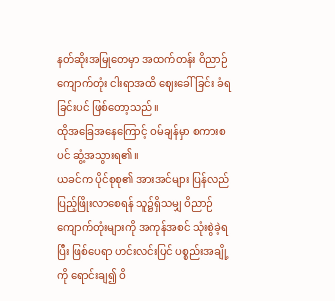နတ်ဆိုးအမြုတေမှာ အထက်တန်း ဝိညာဉ်ကျောက်တုံး ငါးရာအထိ ဈေးခေါ်ခြင်း ခံရခြင်းပင် ဖြစ်တော့သည်။
ထိုအခြေအနေကြောင့် ဝမ်ချန်မှာ စကားစပင် ဆွံ့အသွားရ၏။
ယခင်က ပိုင်စုစု၏ အားအင်များ ပြန်လည်ပြည့်ဖြိုးလာစေရန် သူ၌ရှိသမျှ ဝိညာဉ်ကျောက်တုံးများကို အကုန်အစင် သုံးစွဲခဲ့ရပြီး ဖြစ်ပေရာ ဟင်းလင်းပြင် ပစ္စည်းအချို့ကို ရောင်းချ၍ ဝိ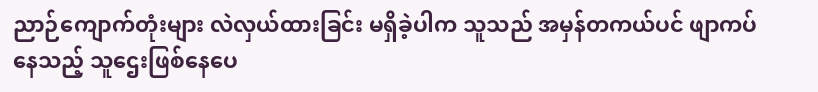ညာဉ်ကျောက်တုံးများ လဲလှယ်ထားခြင်း မရှိခဲ့ပါက သူသည် အမှန်တကယ်ပင် ဖျာကပ်နေသည့် သူဌေးဖြစ်နေပေ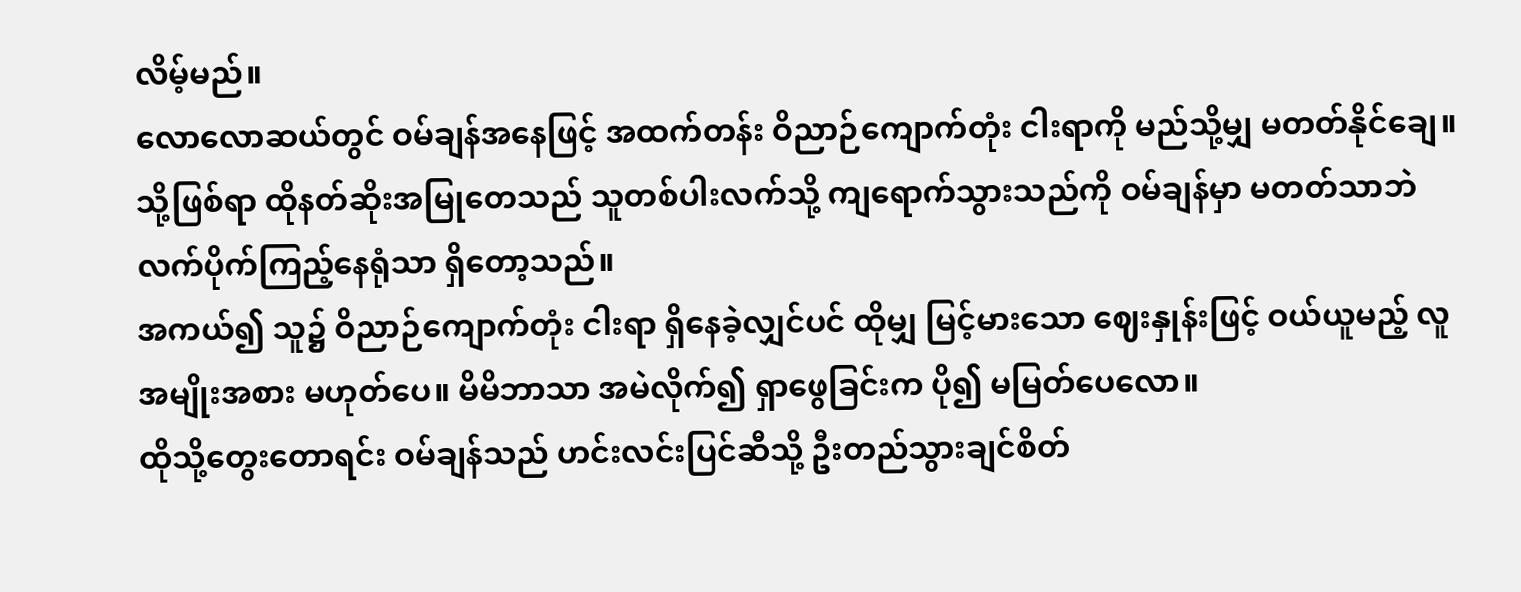လိမ့်မည်။
လောလောဆယ်တွင် ဝမ်ချန်အနေဖြင့် အထက်တန်း ဝိညာဉ်ကျောက်တုံး ငါးရာကို မည်သို့မျှ မတတ်နိုင်ချေ။ သို့ဖြစ်ရာ ထိုနတ်ဆိုးအမြုတေသည် သူတစ်ပါးလက်သို့ ကျရောက်သွားသည်ကို ဝမ်ချန်မှာ မတတ်သာဘဲ လက်ပိုက်ကြည့်နေရုံသာ ရှိတော့သည်။
အကယ်၍ သူ၌ ဝိညာဉ်ကျောက်တုံး ငါးရာ ရှိနေခဲ့လျှင်ပင် ထိုမျှ မြင့်မားသော ဈေးနှုန်းဖြင့် ဝယ်ယူမည့် လူအမျိုးအစား မဟုတ်ပေ။ မိမိဘာသာ အမဲလိုက်၍ ရှာဖွေခြင်းက ပို၍ မမြတ်ပေလော။
ထိုသို့တွေးတောရင်း ဝမ်ချန်သည် ဟင်းလင်းပြင်ဆီသို့ ဦးတည်သွားချင်စိတ်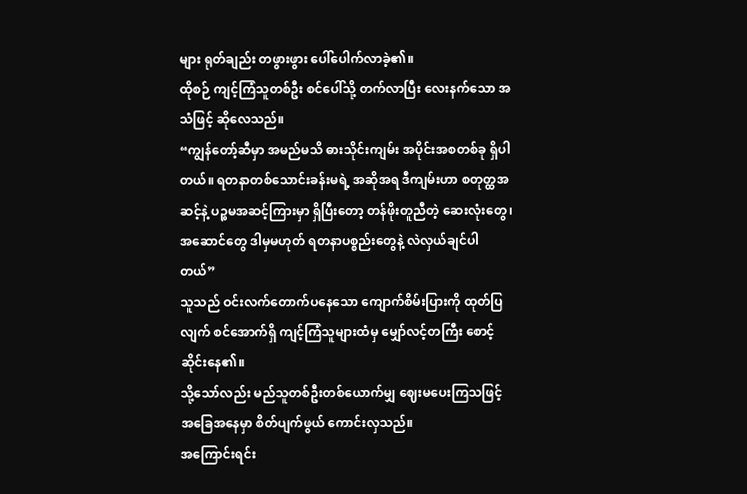များ ရုတ်ချည်း တဖွားဖွား ပေါ်ပေါက်လာခဲ့၏။
ထိုစဉ် ကျင့်ကြံသူတစ်ဦး စင်ပေါ်သို့ တက်လာပြီး လေးနက်သော အသံဖြင့် ဆိုလေသည်။
“ကျွန်တော့်ဆီမှာ အမည်မသိ ဓားသိုင်းကျမ်း အပိုင်းအစတစ်ခု ရှိပါတယ်။ ရတနာတစ်သောင်းခန်းမရဲ့ အဆိုအရ ဒီကျမ်းဟာ စတုတ္ထအဆင့်နဲ့ ပဉ္စမအဆင့်ကြားမှာ ရှိပြီးတော့ တန်ဖိုးတူညီတဲ့ ဆေးလုံးတွေ၊ အဆောင်တွေ ဒါမှမဟုတ် ရတနာပစ္စည်းတွေနဲ့ လဲလှယ်ချင်ပါတယ်”
သူသည် ဝင်းလက်တောက်ပနေသော ကျောက်စိမ်းပြားကို ထုတ်ပြလျက် စင်အောက်ရှိ ကျင့်ကြံသူများထံမှ မျှော်လင့်တကြီး စောင့်ဆိုင်းနေ၏။
သို့သော်လည်း မည်သူတစ်ဦးတစ်ယောက်မျှ ဈေးမပေးကြသဖြင့် အခြေအနေမှာ စိတ်ပျက်ဖွယ် ကောင်းလှသည်။
အကြောင်းရင်း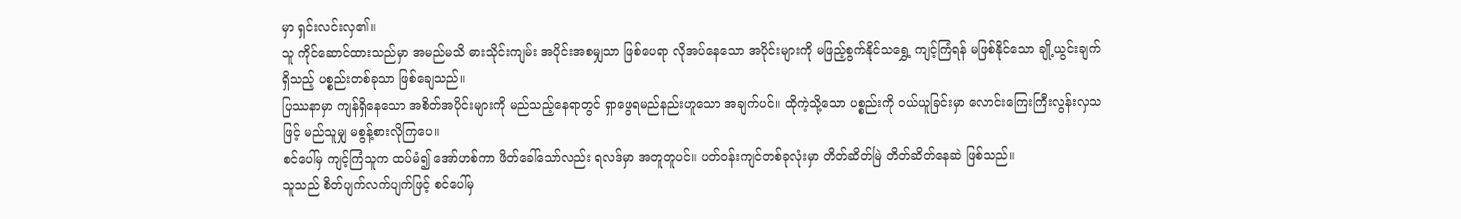မှာ ရှင်းလင်းလှ၏။
သူ ကိုင်ဆောင်ထားသည်မှာ အမည်မသိ ဓားသိုင်းကျမ်း အပိုင်းအစမျှသာ ဖြစ်ပေရာ လိုအပ်နေသော အပိုင်းများကို မဖြည့်စွက်နိုင်သရွှေ့ ကျင့်ကြံရန် မဖြစ်နိုင်သော ချို့ယွင်းချက်ရှိသည့် ပစ္စည်းတစ်ခုသာ ဖြစ်ချေသည်။
ပြဿနာမှာ ကျန်ရှိနေသော အစိတ်အပိုင်းများကို မည်သည့်နေရာတွင် ရှာဖွေရမည်နည်းဟူသော အချက်ပင်။ ထိုကဲ့သို့သော ပစ္စည်းကို ဝယ်ယူခြင်းမှာ လောင်းကြေးကြီးလွန်းလှသဖြင့် မည်သူမျှ မစွန့်စားလိုကြပေ။
စင်ပေါ်မှ ကျင့်ကြံသူက ထပ်မံ၍ အော်ဟစ်ကာ ဖိတ်ခေါ်သော်လည်း ရလဒ်မှာ အတူတူပင်။ ပတ်ဝန်းကျင်တစ်ခုလုံးမှာ တိတ်ဆိတ်မြဲ တိတ်ဆိတ်နေဆဲ ဖြစ်သည်။
သူသည် စိတ်ပျက်လက်ပျက်ဖြင့် စင်ပေါ်မှ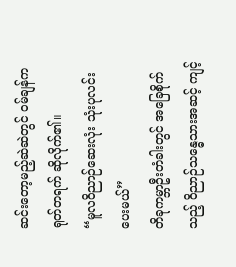ဆင်းတော့မည့်ဆဲဆဲတွင် ဝမ်ချန်က ရုတ်တရက် ဆိုလိုက်၏။
“မူလဝိညာဉ်ဆေးလုံး သုံးပုလင်း ပေးမယ်”
တိခုကမ္ဘာဦးတံခါးတွင် အခြေစိုက်သည့် ဝိညာဉ်သန္ဓေသားအဆင့် ကျင့်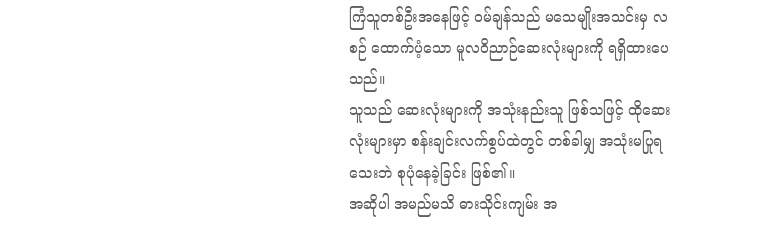ကြံသူတစ်ဦးအနေဖြင့် ဝမ်ချန်သည် မသေမျိုးအသင်းမှ လစဉ် ထောက်ပံ့သော မူလဝိညာဉ်ဆေးလုံးများကို ရရှိထားပေသည်။
သူသည် ဆေးလုံးများကို အသုံးနည်းသူ ဖြစ်သဖြင့် ထိုဆေးလုံးများမှာ စန်းချင်းလက်စွပ်ထဲတွင် တစ်ခါမျှ အသုံးမပြုရသေးဘဲ စုပုံနေခဲ့ခြင်း ဖြစ်၏။
အဆိုပါ အမည်မသိ ဓားသိုင်းကျမ်း အ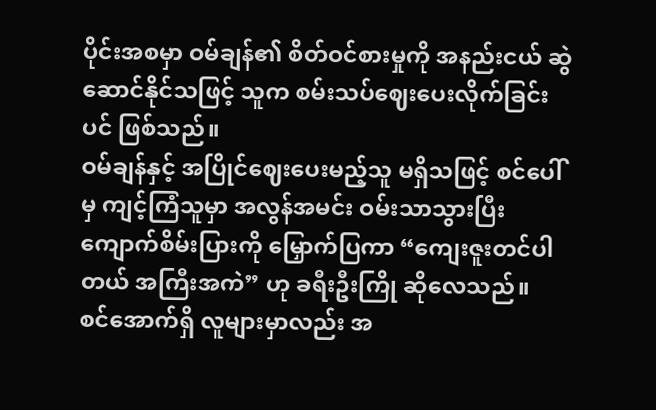ပိုင်းအစမှာ ဝမ်ချန်၏ စိတ်ဝင်စားမှုကို အနည်းငယ် ဆွဲဆောင်နိုင်သဖြင့် သူက စမ်းသပ်ဈေးပေးလိုက်ခြင်းပင် ဖြစ်သည်။
ဝမ်ချန်နှင့် အပြိုင်ဈေးပေးမည့်သူ မရှိသဖြင့် စင်ပေါ်မှ ကျင့်ကြံသူမှာ အလွန်အမင်း ဝမ်းသာသွားပြီး ကျောက်စိမ်းပြားကို မြှောက်ပြကာ “ကျေးဇူးတင်ပါတယ် အကြီးအကဲ” ဟု ခရီးဦးကြို ဆိုလေသည်။
စင်အောက်ရှိ လူများမှာလည်း အ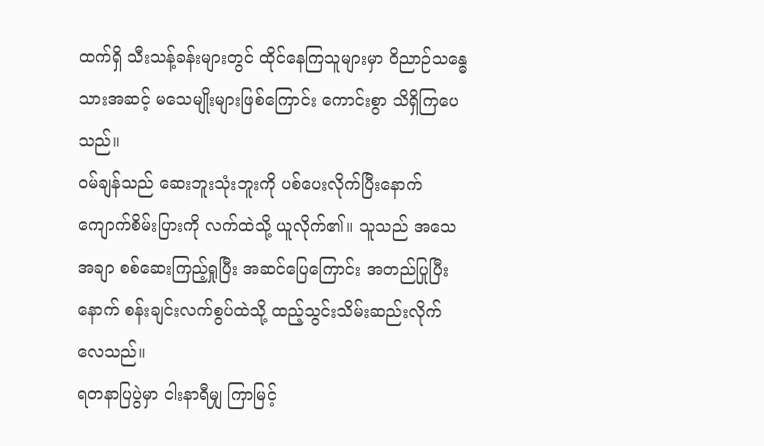ထက်ရှိ သီးသန့်ခန်းများတွင် ထိုင်နေကြသူများမှာ ဝိညာဉ်သန္ဓေသားအဆင့် မသေမျိုးများဖြစ်ကြောင်း ကောင်းစွာ သိရှိကြပေသည်။
ဝမ်ချန်သည် ဆေးဘူးသုံးဘူးကို ပစ်ပေးလိုက်ပြီးနောက် ကျောက်စိမ်းပြားကို လက်ထဲသို့ ယူလိုက်၏။ သူသည် အသေအချာ စစ်ဆေးကြည့်ရှုပြီး အဆင်ပြေကြောင်း အတည်ပြုပြီးနောက် စန်းချင်းလက်စွပ်ထဲသို့ ထည့်သွင်းသိမ်းဆည်းလိုက်လေသည်။
ရတနာပြပွဲမှာ ငါးနာရီမျှ ကြာမြင့်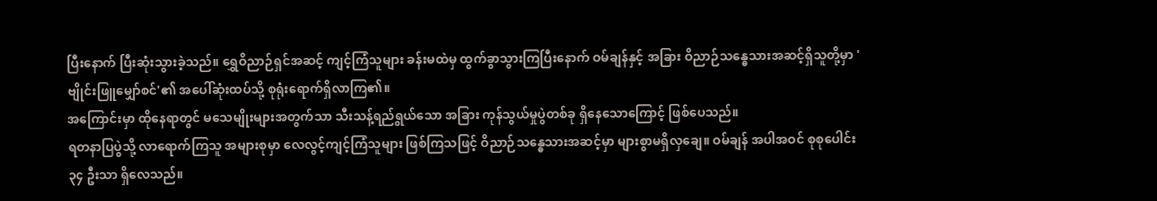ပြီးနောက် ပြီးဆုံးသွားခဲ့သည်။ ရွှေဝိညာဉ်ရှင်အဆင့် ကျင့်ကြံသူများ ခန်းမထဲမှ ထွက်ခွာသွားကြပြီးနောက် ဝမ်ချန်နှင့် အခြား ဝိညာဉ်သန္ဓေသားအဆင့်ရှိသူတို့မှာ 'ဗျိုင်းဖြူမျှော်စင်'၏ အပေါ်ဆုံးထပ်သို့ စုရုံးရောက်ရှိလာကြ၏။
အကြောင်းမှာ ထိုနေရာတွင် မသေမျိုးများအတွက်သာ သီးသန့်ရည်ရွယ်သော အခြား ကုန်သွယ်မှုပွဲတစ်ခု ရှိနေသောကြောင့် ဖြစ်ပေသည်။
ရတနာပြပွဲသို့ လာရောက်ကြသူ အများစုမှာ လေလွင့်ကျင့်ကြံသူများ ဖြစ်ကြသဖြင့် ဝိညာဉ်သန္ဓေသားအဆင့်မှာ များစွာမရှိလှချေ။ ဝမ်ချန် အပါအဝင် စုစုပေါင်း ၃၄ ဦးသာ ရှိလေသည်။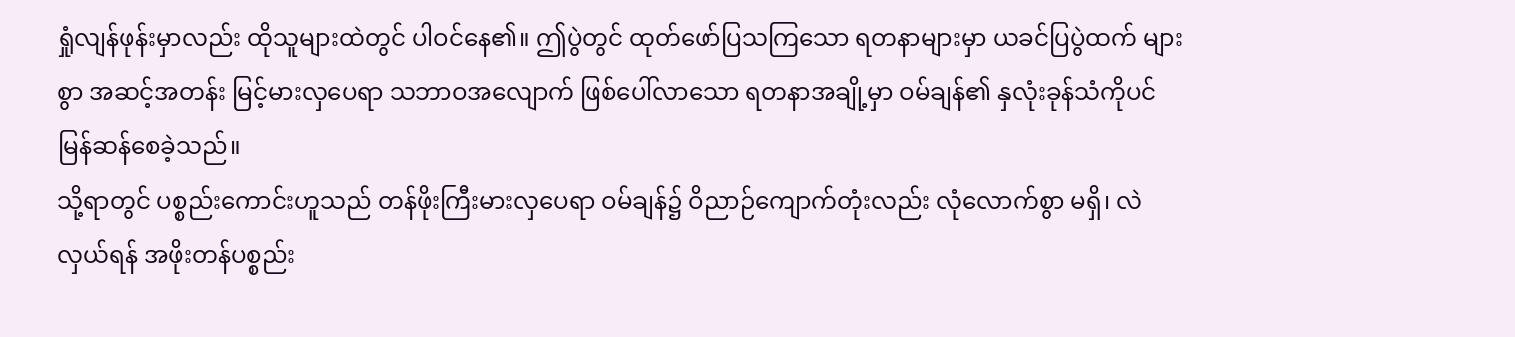ရှုံလျန်ဖုန်းမှာလည်း ထိုသူများထဲတွင် ပါဝင်နေ၏။ ဤပွဲတွင် ထုတ်ဖော်ပြသကြသော ရတနာများမှာ ယခင်ပြပွဲထက် များစွာ အဆင့်အတန်း မြင့်မားလှပေရာ သဘာဝအလျောက် ဖြစ်ပေါ်လာသော ရတနာအချို့မှာ ဝမ်ချန်၏ နှလုံးခုန်သံကိုပင် မြန်ဆန်စေခဲ့သည်။
သို့ရာတွင် ပစ္စည်းကောင်းဟူသည် တန်ဖိုးကြီးမားလှပေရာ ဝမ်ချန်၌ ဝိညာဉ်ကျောက်တုံးလည်း လုံလောက်စွာ မရှိ၊ လဲလှယ်ရန် အဖိုးတန်ပစ္စည်း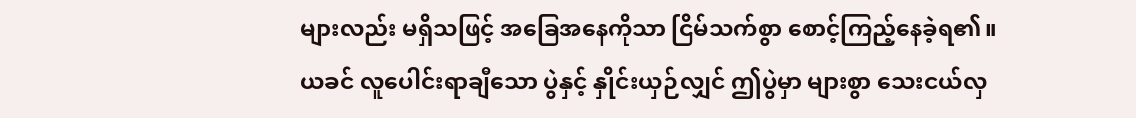များလည်း မရှိသဖြင့် အခြေအနေကိုသာ ငြိမ်သက်စွာ စောင့်ကြည့်နေခဲ့ရ၏။
ယခင် လူပေါင်းရာချီသော ပွဲနှင့် နှိုင်းယှဉ်လျှင် ဤပွဲမှာ များစွာ သေးငယ်လှ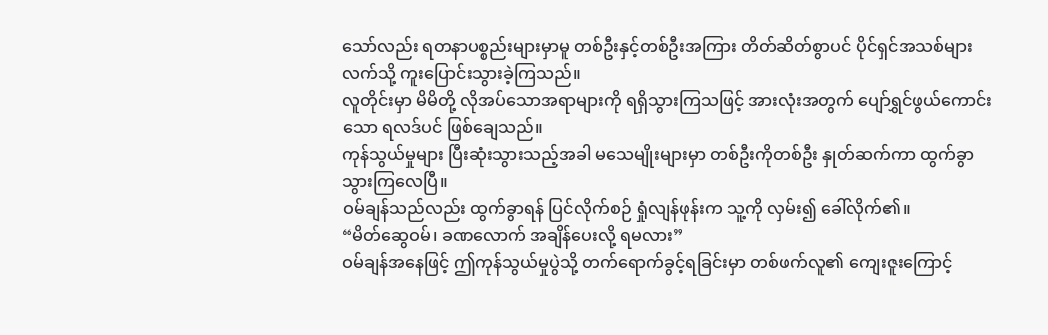သော်လည်း ရတနာပစ္စည်းများမှာမူ တစ်ဦးနှင့်တစ်ဦးအကြား တိတ်ဆိတ်စွာပင် ပိုင်ရှင်အသစ်များ လက်သို့ ကူးပြောင်းသွားခဲ့ကြသည်။
လူတိုင်းမှာ မိမိတို့ လိုအပ်သောအရာများကို ရရှိသွားကြသဖြင့် အားလုံးအတွက် ပျော်ရွှင်ဖွယ်ကောင်းသော ရလဒ်ပင် ဖြစ်ချေသည်။
ကုန်သွယ်မှုများ ပြီးဆုံးသွားသည့်အခါ မသေမျိုးများမှာ တစ်ဦးကိုတစ်ဦး နှုတ်ဆက်ကာ ထွက်ခွာသွားကြလေပြီ။
ဝမ်ချန်သည်လည်း ထွက်ခွာရန် ပြင်လိုက်စဉ် ရှုံလျန်ဖုန်းက သူ့ကို လှမ်း၍ ခေါ်လိုက်၏။
“မိတ်ဆွေဝမ်၊ ခဏလောက် အချိန်ပေးလို့ ရမလား”
ဝမ်ချန်အနေဖြင့် ဤကုန်သွယ်မှုပွဲသို့ တက်ရောက်ခွင့်ရခြင်းမှာ တစ်ဖက်လူ၏ ကျေးဇူးကြောင့်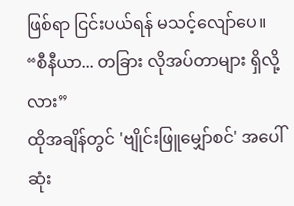ဖြစ်ရာ ငြင်းပယ်ရန် မသင့်လျော်ပေ။
“စီနီယာ... တခြား လိုအပ်တာများ ရှိလို့လား”
ထိုအချိန်တွင် 'ဗျိုင်းဖြူမျှော်စင်' အပေါ်ဆုံး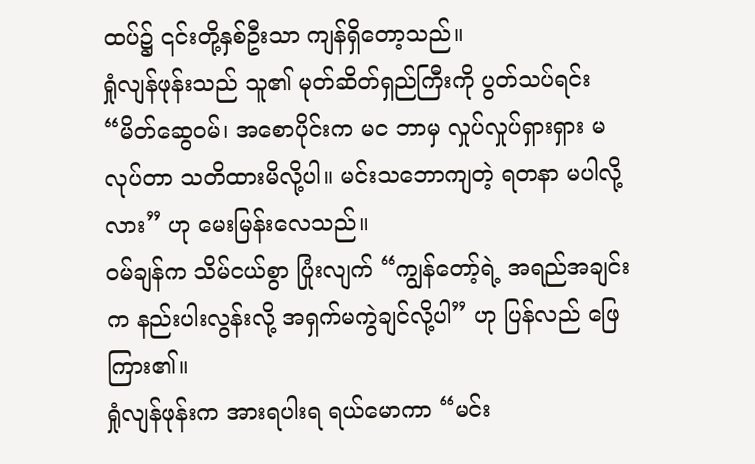ထပ်၌ ၎င်းတို့နှစ်ဦးသာ ကျန်ရှိတော့သည်။
ရှုံလျန်ဖုန်းသည် သူ၏ မုတ်ဆိတ်ရှည်ကြီးကို ပွတ်သပ်ရင်း “မိတ်ဆွေဝမ်၊ အစောပိုင်းက မင ဘာမှ လှုပ်လှုပ်ရှားရှား မလုပ်တာ သတိထားမိလို့ပါ။ မင်းသဘောကျတဲ့ ရတနာ မပါလို့လား” ဟု မေးမြန်းလေသည်။
ဝမ်ချန်က သိမ်ငယ်စွာ ပြုံးလျက် “ကျွန်တော့်ရဲ့ အရည်အချင်းက နည်းပါးလွန်းလို့ အရှက်မကွဲချင်လို့ပါ” ဟု ပြန်လည် ဖြေကြား၏။
ရှုံလျန်ဖုန်းက အားရပါးရ ရယ်မောကာ “မင်း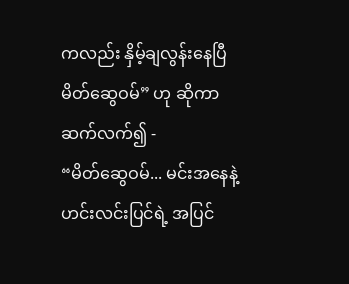ကလည်း နှိမ့်ချလွန်းနေပြီ မိတ်ဆွေဝမ်” ဟု ဆိုကာ ဆက်လက်၍ -
“မိတ်ဆွေဝမ်... မင်းအနေနဲ့ ဟင်းလင်းပြင်ရဲ့ အပြင်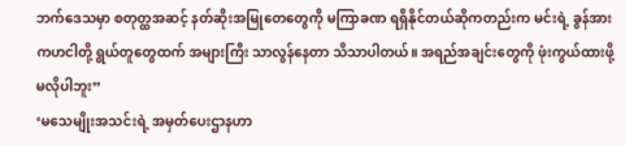ဘက်ဒေသမှာ စတုတ္ထအဆင့် နတ်ဆိုးအမြုတေတွေကို မကြာခဏ ရရှိနိုင်တယ်ဆိုကတည်းက မင်းရဲ့ ခွန်အားကဟငါတို့ ရွယ်တူတွေထက် အများကြီး သာလွန်နေတာ သိသာပါတယ်။ အရည်အချင်းတွေကို ဖုံးကွယ်ထားဖို့ မလိုပါဘူး”
‘မသေမျိုးအသင်းရဲ့ အမှတ်ပေးဌာနဟာ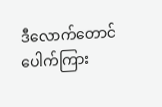ဒီလောက်တောင် ပေါက်ကြား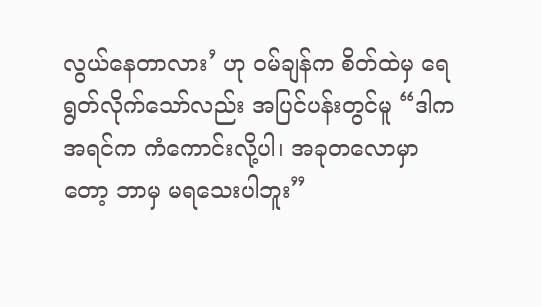လွယ်နေတာလား’ ဟု ဝမ်ချန်က စိတ်ထဲမှ ရေရွတ်လိုက်သော်လည်း အပြင်ပန်းတွင်မူ “ဒါက အရင်က ကံကောင်းလို့ပါ၊ အခုတလောမှာတော့ ဘာမှ မရသေးပါဘူး”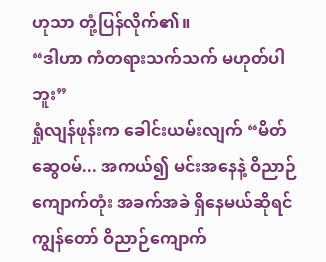ဟုသာ တုံ့ပြန်လိုက်၏။
“ဒါဟာ ကံတရားသက်သက် မဟုတ်ပါဘူး”
ရှုံလျန်ဖုန်းက ခေါင်းယမ်းလျက် “မိတ်ဆွေဝမ်... အကယ်၍ မင်းအနေနဲ့ ဝိညာဉ်ကျောက်တုံး အခက်အခဲ ရှိနေမယ်ဆိုရင် ကျွန်တော် ဝိညာဉ်ကျောက်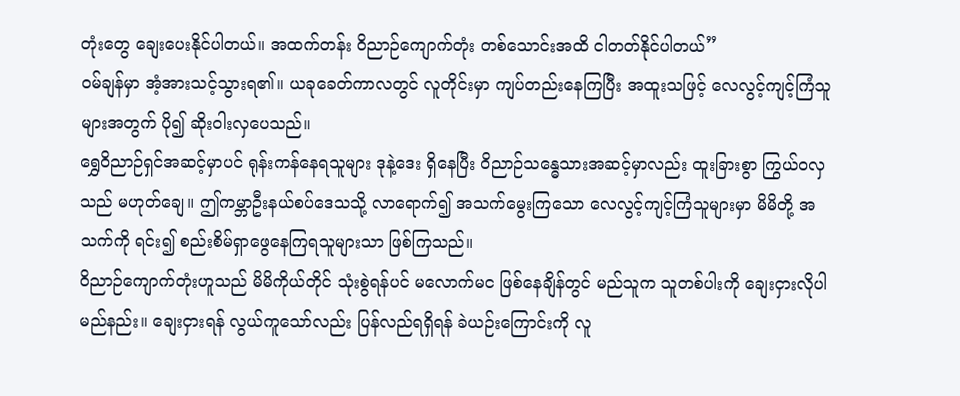တုံးတွေ ချေးပေးနိုင်ပါတယ်။ အထက်တန်း ဝိညာဉ်ကျောက်တုံး တစ်သောင်းအထိ ငါတတ်နိုင်ပါတယ်”
ဝမ်ချန်မှာ အံ့အားသင့်သွားရ၏။ ယခုခေတ်ကာလတွင် လူတိုင်းမှာ ကျပ်တည်းနေကြပြီး အထူးသဖြင့် လေလွင့်ကျင့်ကြံသူများအတွက် ပို၍ ဆိုးဝါးလှပေသည်။
ရွှေဝိညာဉ်ရှင်အဆင့်မှာပင် ရုန်းကန်နေရသူများ ဒုနဲ့ဒေး ရှိနေပြီး ဝိညာဉ်သန္ဓေသားအဆင့်မှာလည်း ထူးခြားစွာ ကြွယ်ဝလှသည် မဟုတ်ချေ။ ဤကမ္ဘာဦးနယ်စပ်ဒေသသို့ လာရောက်၍ အသက်မွေးကြသော လေလွင့်ကျင့်ကြံသူများမှာ မိမိတို့ အသက်ကို ရင်း၍ စည်းစိမ်ရှာဖွေနေကြရသူများသာ ဖြစ်ကြသည်။
ဝိညာဉ်ကျောက်တုံးဟူသည် မိမိကိုယ်တိုင် သုံးစွဲရန်ပင် မလောက်မင ဖြစ်နေချိန်တွင် မည်သူက သူတစ်ပါးကို ချေးငှားလိုပါမည်နည်း။ ချေးငှားရန် လွယ်ကူသော်လည်း ပြန်လည်ရရှိရန် ခဲယဉ်းကြောင်းကို လူ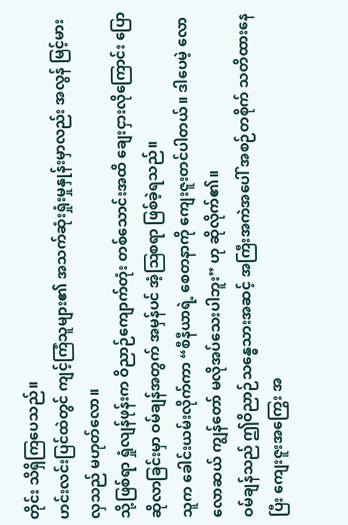တိုင်း သိရှိကြပေသည်။
ဟင်းလင်းပြင်ထဲတွင် ကျင့်ကြံသူများ၏ အသက်ဆုံးရှုံးမှုနှုန်းမှာလည်း အလွန် မြင့်မားလှသည် မဟုတ်လော။
သို့ဖြစ်ရာ ရှုံလျန်ဖုန်းက ဝိညာဉ်ကျောက်တုံး တစ်သောင်းအထိ ချေးငှားလိုကြောင်း ပြောဆိုလာခြင်းမှာ ဝမ်ချန်အတွက် အမှန်ပင် အံ့ဩစရာ ဖြစ်ခဲ့ရသည်။
သူက ခေါင်းယမ်းလိုက်ကာ “စီနီယာရဲ့ စေတနာကို ကျေးဇူးတင်ပါတယ်။ ဒါပေမဲ့ လောလောဆယ် ကျွန်တော် မလိုအပ်သေးပါဘူး” ဟု ဆိုလိုက်၏။
ဝမ်ချန်သည် ဤဝိညာဉ်သန္ဓေသားအဆင့် အကြီးအကဲအပေါ် အစဉ်တစိုက် သတိထားနေပြီး ကျေးဇူးအကြွေး အ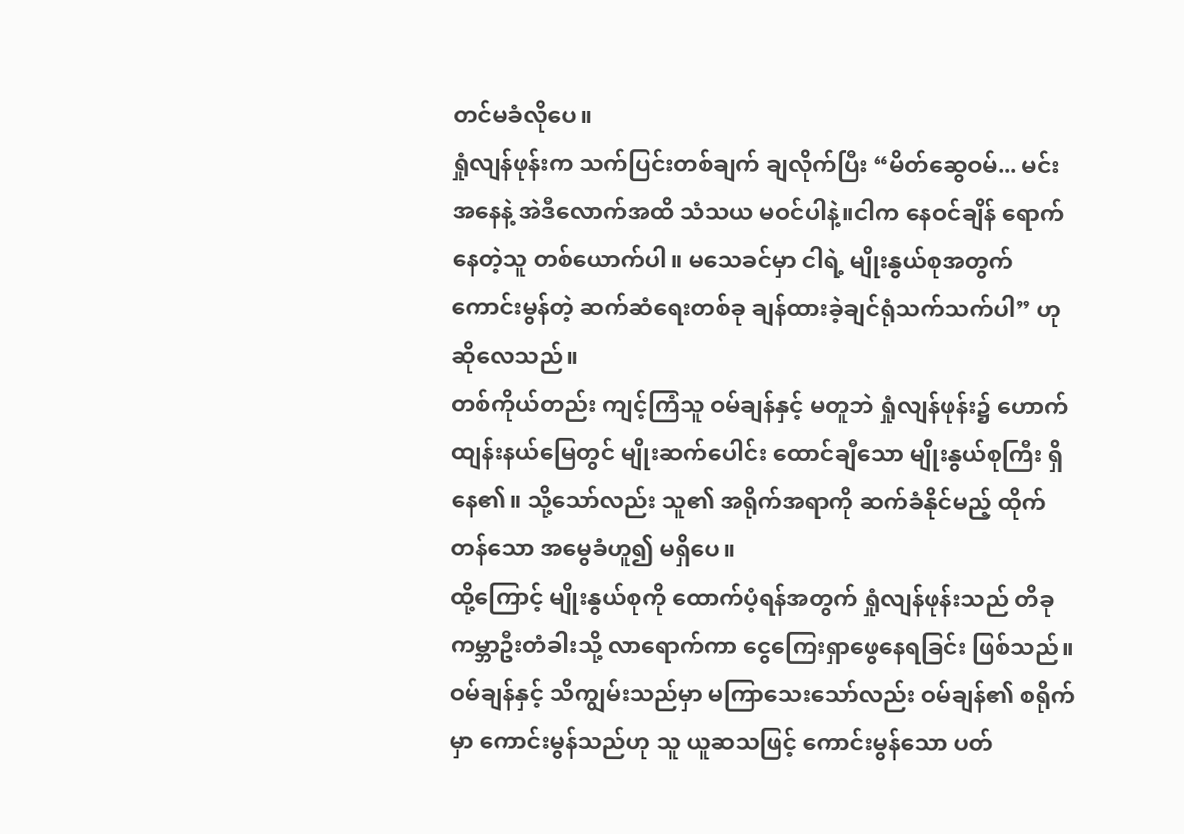တင်မခံလိုပေ။
ရှုံလျန်ဖုန်းက သက်ပြင်းတစ်ချက် ချလိုက်ပြီး “မိတ်ဆွေဝမ်... မင်းအနေနဲ့ အဲဒီလောက်အထိ သံသယ မဝင်ပါနဲ့။ငါက နေဝင်ချိန် ရောက်နေတဲ့သူ တစ်ယောက်ပါ။ မသေခင်မှာ ငါရဲ့ မျိုးနွယ်စုအတွက် ကောင်းမွန်တဲ့ ဆက်ဆံရေးတစ်ခု ချန်ထားခဲ့ချင်ရုံသက်သက်ပါ” ဟု ဆိုလေသည်။
တစ်ကိုယ်တည်း ကျင့်ကြံသူ ဝမ်ချန်နှင့် မတူဘဲ ရှုံလျန်ဖုန်း၌ ဟောက်ထျန်းနယ်မြေတွင် မျိုးဆက်ပေါင်း ထောင်ချီသော မျိုးနွယ်စုကြီး ရှိနေ၏။ သို့သော်လည်း သူ၏ အရိုက်အရာကို ဆက်ခံနိုင်မည့် ထိုက်တန်သော အမွေခံဟူ၍ မရှိပေ။
ထို့ကြောင့် မျိုးနွယ်စုကို ထောက်ပံ့ရန်အတွက် ရှုံလျန်ဖုန်းသည် တိခုကမ္ဘာဦးတံခါးသို့ လာရောက်ကာ ငွေကြေးရှာဖွေနေရခြင်း ဖြစ်သည်။ ဝမ်ချန်နှင့် သိကျွမ်းသည်မှာ မကြာသေးသော်လည်း ဝမ်ချန်၏ စရိုက်မှာ ကောင်းမွန်သည်ဟု သူ ယူဆသဖြင့် ကောင်းမွန်သော ပတ်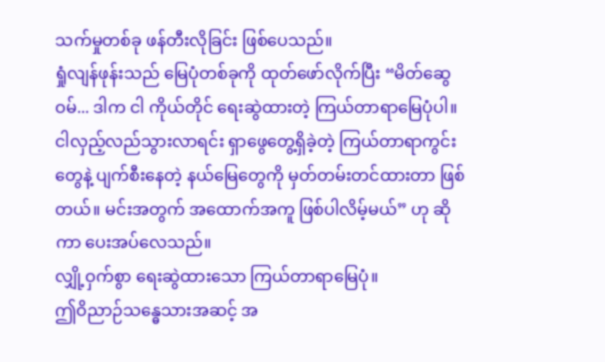သက်မှုတစ်ခု ဖန်တီးလိုခြင်း ဖြစ်ပေသည်။
ရှုံလျန်ဖုန်းသည် မြေပုံတစ်ခုကို ထုတ်ဖော်လိုက်ပြီး “မိတ်ဆွေဝမ်... ဒါက ငါ ကိုယ်တိုင် ရေးဆွဲထားတဲ့ ကြယ်တာရာမြေပုံပါ။ ငါလှည့်လည်သွားလာရင်း ရှာဖွေတွေ့ရှိခဲ့တဲ့ ကြယ်တာရာကွင်းတွေနဲ့ ပျက်စီးနေတဲ့ နယ်မြေတွေကို မှတ်တမ်းတင်ထားတာ ဖြစ်တယ်။ မင်းအတွက် အထောက်အကူ ဖြစ်ပါလိမ့်မယ်” ဟု ဆိုကာ ပေးအပ်လေသည်။
လျှို့ဝှက်စွာ ရေးဆွဲထားသော ကြယ်တာရာမြေပုံ။
ဤဝိညာဉ်သန္ဓေသားအဆင့် အ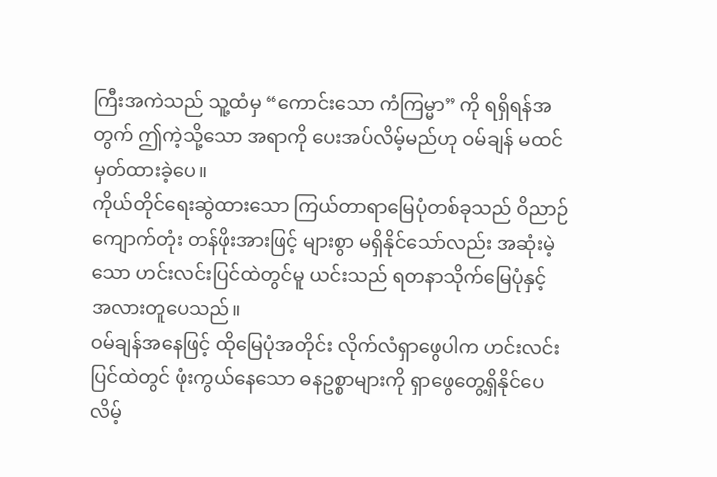ကြီးအကဲသည် သူ့ထံမှ “ကောင်းသော ကံကြမ္မာ” ကို ရရှိရန်အတွက် ဤကဲ့သို့သော အရာကို ပေးအပ်လိမ့်မည်ဟု ဝမ်ချန် မထင်မှတ်ထားခဲ့ပေ။
ကိုယ်တိုင်ရေးဆွဲထားသော ကြယ်တာရာမြေပုံတစ်ခုသည် ဝိညာဉ်ကျောက်တုံး တန်ဖိုးအားဖြင့် များစွာ မရှိနိုင်သော်လည်း အဆုံးမဲ့သော ဟင်းလင်းပြင်ထဲတွင်မူ ယင်းသည် ရတနာသိုက်မြေပုံနှင့် အလားတူပေသည်။
ဝမ်ချန်အနေဖြင့် ထိုမြေပုံအတိုင်း လိုက်လံရှာဖွေပါက ဟင်းလင်းပြင်ထဲတွင် ဖုံးကွယ်နေသော ဓနဥစ္စာများကို ရှာဖွေတွေ့ရှိနိုင်ပေလိမ့်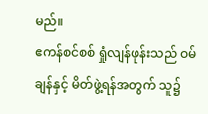မည်။
ဧကန်စင်စစ် ရှုံလျန်ဖုန်းသည် ဝမ်ချန်နှင့် မိတ်ဖွဲ့ရန်အတွက် သူ၌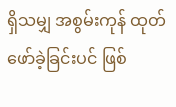ရှိသမျှ အစွမ်းကုန် ထုတ်ဖော်ခဲ့ခြင်းပင် ဖြစ်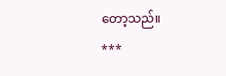တော့သည်။
***